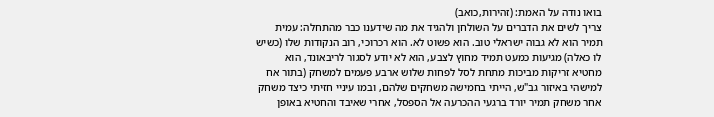בואו נודה על האמת: (זהירות,כואב)
צריך לשים את הדברים על השולחן ולהגיד את מה שידענו כבר מהתחלה: עמית תמיר הוא לא גבוה ישראלי טוב. הוא פשוט לא. הוא רכרוכי, רוב הנקודות שלו (כשיש לו כאלה) מגיעות כמעט תמיד מחוץ לצבע, הוא לא יודע לסגור לריבאונד, הוא מחטיא זריקות מביכות מתחת לסל לפחות שלוש ארבע פעמים למשחק (בתור אח למישהי באיזור גב"ש, הייתי בחמישה משחקים שלהם, ובמו עיניי חזיתי כיצד משחק אחר משחק תמיר יורד ברגעי ההכרעה אל הספסל, אחרי שאיבד והחטיא באופן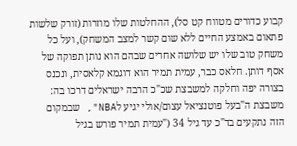קבוע כדורים מטווח קט סל), ההחלטות שלו מוזרות (זורק שלשות פתאום באמצע החיים ללא שום קשר למצב המשחק), ועל כל משחק טוב שלו יש שלושה אחרים שבהם הוא נותן תפוקה של אסף דותן. חלאס כבר, עמית תמיר הוא דוגמא קלאסית, ונכנס בצורה יפה וחלקה למשבצת שכ"כ הרבה ישראלים דרכו בה: משבצת ה"בעל פוטנציאל עצום/אולי יגיע לNBA", שבמקום הזה נתקעים בד"כ עד גיל 34 ("עמית תמיר פורש בגיל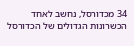34 מכדורסל, נחשב לאחד הכשרונות הגדולים של הכדורסל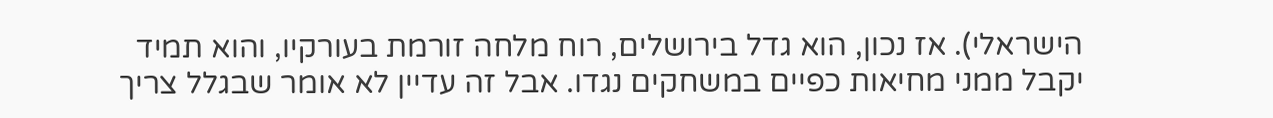הישראלי). אז נכון, הוא גדל בירושלים, רוח מלחה זורמת בעורקיו, והוא תמיד יקבל ממני מחיאות כפיים במשחקים נגדו. אבל זה עדיין לא אומר שבגלל צריך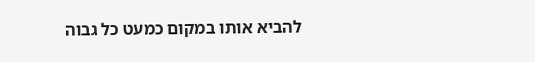להביא אותו במקום כמעט כל גבוה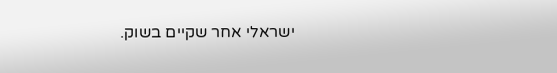ישראלי אחר שקיים בשוק.